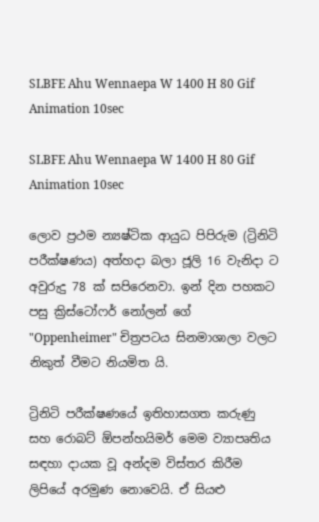SLBFE Ahu Wennaepa W 1400 H 80 Gif Animation 10sec

SLBFE Ahu Wennaepa W 1400 H 80 Gif Animation 10sec

ලොව ප්‍රථම න්‍යෂ්ටික ආයුධ පිපිරුම (ට්‍රිනිටි පරීක්ෂණය) අත්හදා බලා ජූලි 16 වැනිදා ට අවුරුදු 78 ක් සපිරෙනවා. ඉන් දින පහකට පසු ක්‍රිස්ටෝෆර් නෝලන් ගේ "Oppenheimer" චිත්‍රපටය සිනමාශාලා වලට නිකුත් වීමට නියමිත යි.

ට්‍රිනිටි පරීක්ෂණයේ ඉතිහාසගත කරුණු සහ රොබට් ඕපන්හයිමර් මෙම ව්‍යාපෘතිය සඳහා දායක වූ අන්දම විස්තර කිරීම ලිපියේ අරමුණ නොවෙයි. ඒ සියළු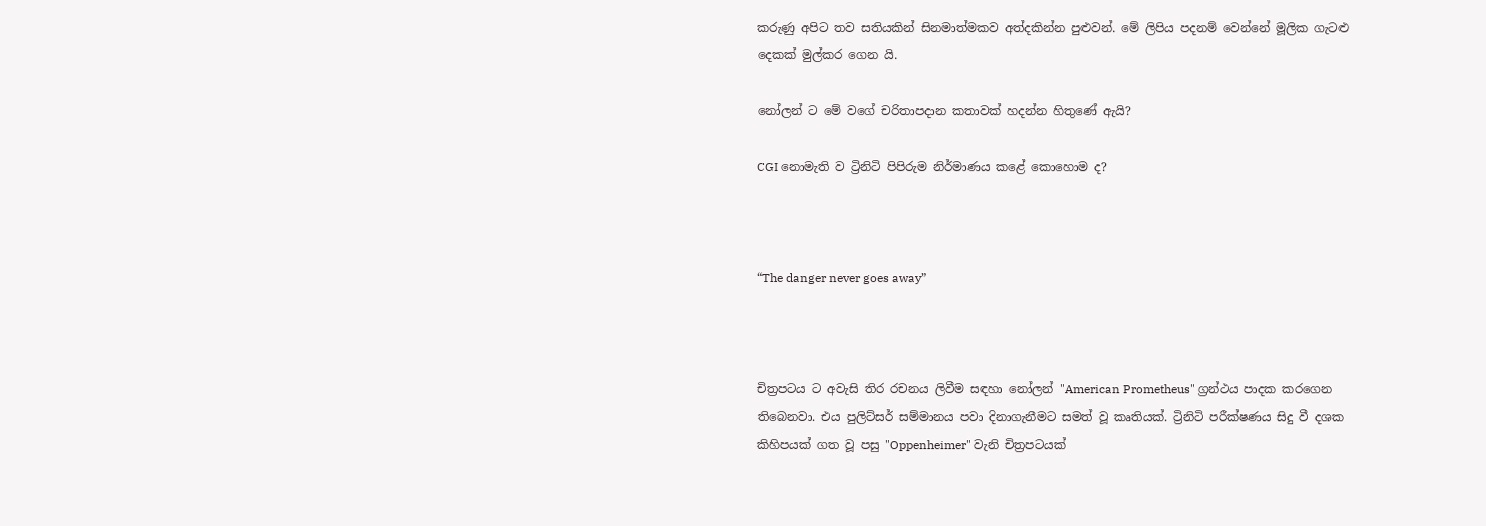කරුණු අපිට තව සතියකින් සිනමාත්මකව අත්දකින්න පුළුවන්. මේ ලිපිය පදනම් වෙන්නේ මූලික ගැටළු දෙකක් මුල්කර ගෙන යි.

නෝලන් ට මේ වගේ චරිතාපදාන කතාවක් හදන්න හිතුණේ ඇයි?

CGI නොමැති ව ට්‍රිනිටි පිපිරුම නිර්මාණය කළේ කොහොම ද?



“The danger never goes away”



චිත්‍රපටය ට අවැසි තිර රචනය ලිවීම සඳහා නෝලන් "American Prometheus" ග්‍රන්ථය පාදක කරගෙන තිබෙනවා. එය පුලිට්සර් සම්මානය පවා දිනාගැනීමට සමත් වූ කෘතියක්. ට්‍රිනිටි පරීක්ෂණය සිදු වී දශක කිහිපයක් ගත වූ පසු "Oppenheimer" වැනි චිත්‍රපටයක්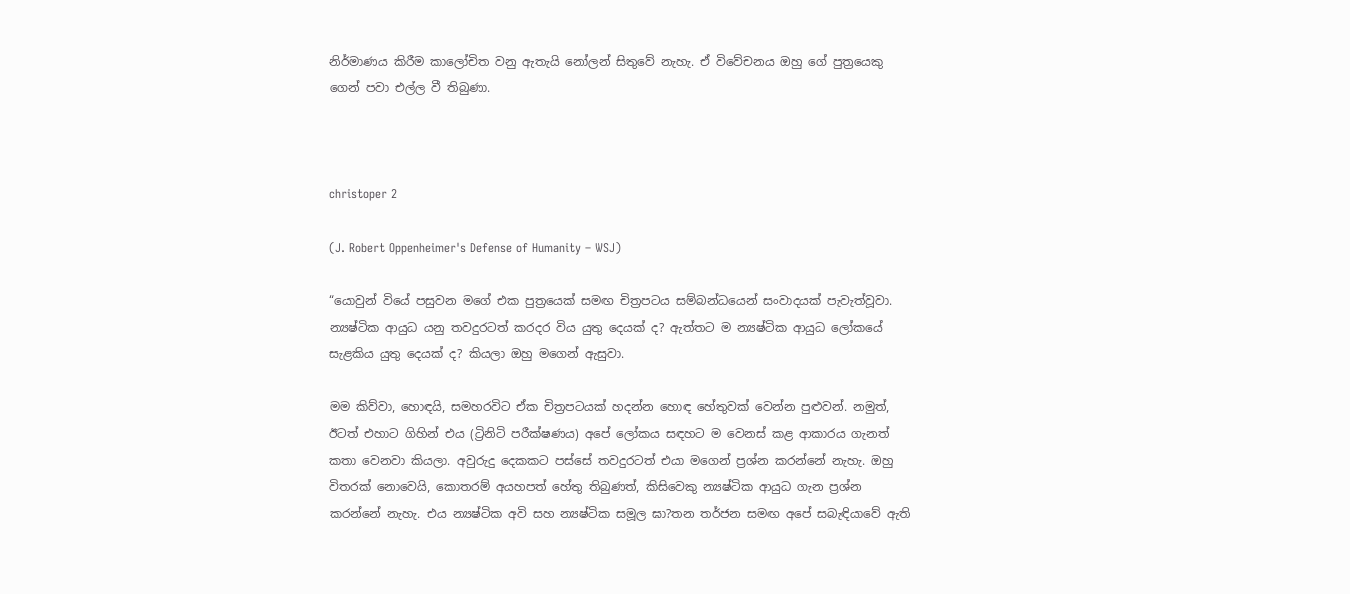නිර්මාණය කිරීම කාලෝචිත වනු ඇතැයි නෝලන් සිතුවේ නැහැ. ඒ විවේචනය ඔහු ගේ පුත්‍රයෙකු ගෙන් පවා එල්ල වී තිබුණා.



christoper 2

(J. Robert Oppenheimer's Defense of Humanity – WSJ)

“යොවුන් වියේ පසුවන මගේ එක පුත්‍රයෙක් සමඟ චිත්‍රපටය සම්බන්ධයෙන් සංවාදයක් පැවැත්වූවා. න්‍යෂ්ටික ආයුධ යනු තවදුරටත් කරදර විය යුතු දෙයක් ද? ඇත්තට ම න්‍යෂ්ටික ආයුධ ලෝකයේ සැළකිය යුතු දෙයක් ද? කියලා ඔහු මගෙන් ඇසුවා.

මම කිව්වා, හොඳයි, සමහරවිට ඒක චිත්‍රපටයක් හදන්න හොඳ හේතුවක් වෙන්න පුළුවන්. නමුත්, ඊටත් එහාට ගිහින් එය (ට්‍රිනිටි පරීක්ෂණය) අපේ ලෝකය සඳහට ම වෙනස් කළ ආකාර‍ය ගැනත් කතා වෙනවා කියලා. අවුරුදු දෙකකට පස්සේ තවදුරටත් එයා මගෙන් ප්‍රශ්න කරන්නේ නැහැ. ඔහු විතරක් නොවෙයි, කොතරම් අයහපත් හේතු තිබුණත්, කිසිවෙකු න්‍යෂ්ටික ආයුධ ගැන ප්‍රශ්න කරන්නේ නැහැ. එය න්‍යෂ්ටික අවි සහ න්‍යෂ්ටික සමූල ඝා?තන තර්ජන සමඟ අපේ සබැඳියාවේ ඇති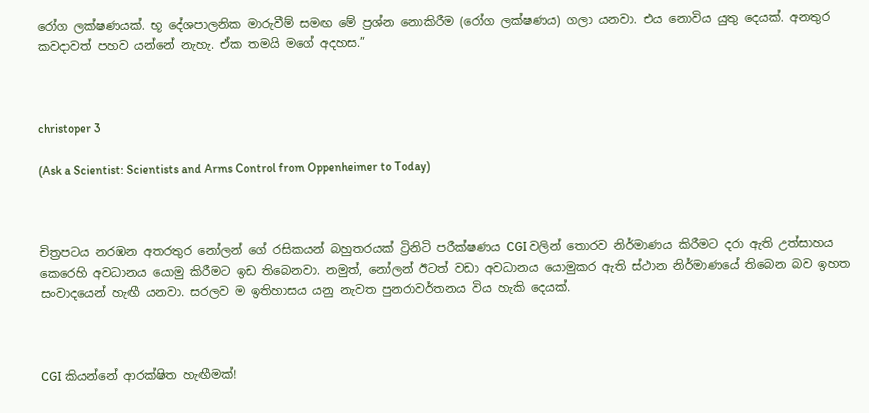රෝග ලක්ෂණයක්. භූ දේශපාලනික මාරුවීම් සමඟ මේ ප්‍රශ්න නොකිරීම (රෝග ලක්ෂණය) ගලා යනවා. එය නොවිය යුතු දෙයක්. අනතුර කවදාවත් පහව යන්නේ නැහැ. ඒක තමයි මගේ අදහස.”



christoper 3

(Ask a Scientist: Scientists and Arms Control from Oppenheimer to Today)



චිත්‍රපටය නරඹන අතරතුර නෝලන් ගේ රසිකයන් බහුතරයක් ට්‍රිනිටි පරීක්ෂණය CGI වලින් තොරව නිර්මාණය කිරීමට දරා ඇති උත්සාහය කෙරෙහි අවධානය යොමු කිරීමට ඉඩ තිබෙනවා. නමුත්, නෝලන් ඊටත් වඩා අවධානය යොමුකර ඇති ස්ථාන නිර්මාණයේ තිබෙන බව ඉහත සංවාදයෙන් හැඟී යනවා. සරලව ම ඉතිහාසය යනු නැවත පුනරාවර්තනය විය හැකි දෙයක්.



CGI කියන්නේ ආරක්ෂිත හැඟීමක්!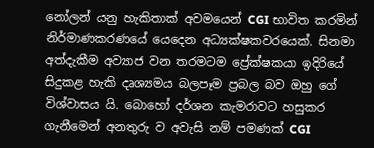නෝලන් යනු හැකිතාක් අවමයෙන් CGI භාවිත කරමින් නිර්මාණකරණයේ යෙදෙන අධ්‍යක්ෂකවරයෙක්. සිනමා අත්දැකීම අව්‍යාජ වන තරමටම ප්‍රේක්ෂකයා ඉදිරියේ සිදුකළ හැකි දෘශ්‍යමය බලපෑම ප්‍රබල බව ඔහු ගේ විශ්වාසය යි. බොහෝ දර්ශන කැමරාවට හසුකර ගැනීමෙන් අනතුරු ව අවැසි නම් පමණක් CGI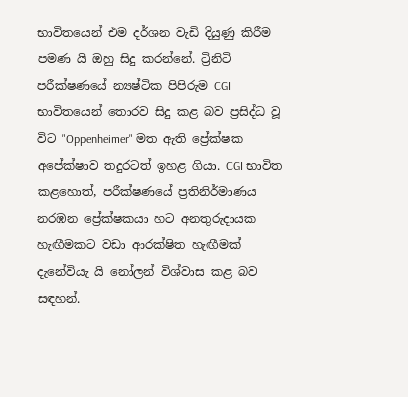භාවිතයෙන් එම දර්ශන වැඩි දියුණු කිරීම පමණ යි ඔහු සිදු කරන්නේ. ට්‍රිනිටි පරීක්ෂණයේ න්‍යෂ්ටික පිපිරුම CGI භාවිතයෙන් තොරව සිදු කළ බව ප්‍රසිද්ධ වූ විට "Oppenheimer" මත ඇති ප්‍රේක්ෂක අපේක්ෂාව තදුරටත් ඉහළ ගියා. CGI භාවිත කළහොත්, පරීක්ෂණයේ ප්‍රතිනිර්මාණය නරඹන ප්‍රේක්ෂකයා හට අනතුරුදායක හැඟීමකට වඩා ආරක්ෂිත හැඟීමක් දැනේවියැ යි නෝලන් විශ්වාස කළ බව සඳහන්.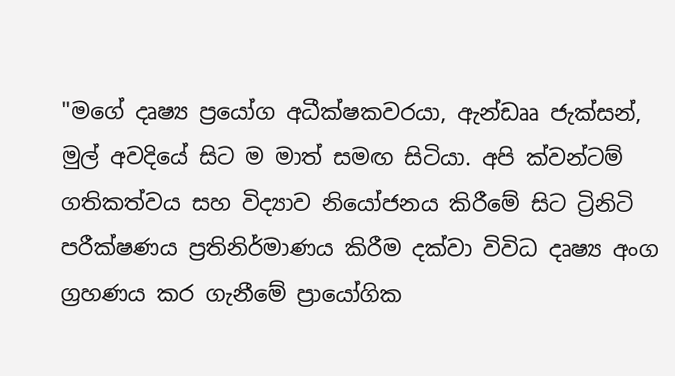"මගේ දෘෂ්‍ය ප්‍රයෝග අධීක්ෂකවරයා, ඇන්ඩෲ ජැක්සන්, මුල් අවදියේ සිට ම මාත් සමඟ සිටියා. අපි ක්වන්ටම් ගතිකත්වය සහ විද්‍යාව නියෝජනය කිරීමේ සිට ට්‍රිනිටි පරීක්ෂණය ප්‍රතිනිර්මාණය කිරීම දක්වා විවිධ දෘෂ්‍ය අංග ග්‍රහණය කර ගැනීමේ ප්‍රායෝගික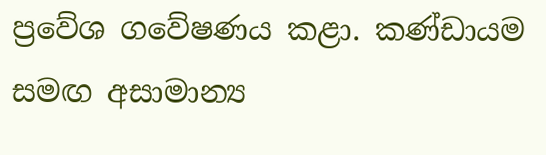ප්‍රවේශ ගවේෂණය කළා. කණ්ඩායම සමඟ අසාමාන්‍ය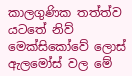කාලගුණික තත්ත්ව යටතේ නිව් මෙක්සිකෝවේ ලොස් ඇලමෝස් වල මේ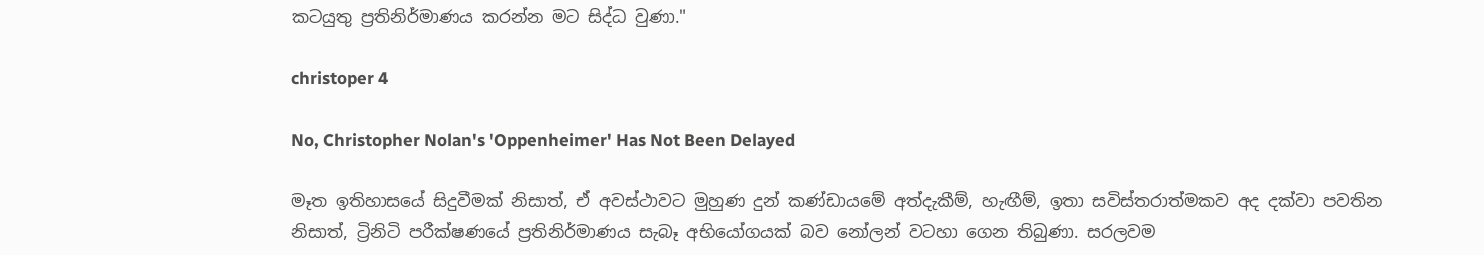කටයුතු ප්‍රතිනිර්මාණය කරන්න මට සිද්ධ වුණා."

christoper 4

No, Christopher Nolan's 'Oppenheimer' Has Not Been Delayed

මෑත ඉතිහාසයේ සිදුවීමක් නිසාත්, ඒ අවස්ථාවට මුහුණ දුන් කණ්ඩායමේ අත්දැකීම්, හැඟීම්, ඉතා සවිස්තරාත්මකව අද දක්වා පවතින නිසාත්, ට්‍රිනිටි පරීක්ෂණයේ ප්‍රතිනිර්මාණය සැබෑ අභියෝගයක් බව නෝලන් වටහා ගෙන තිබුණා. සරලවම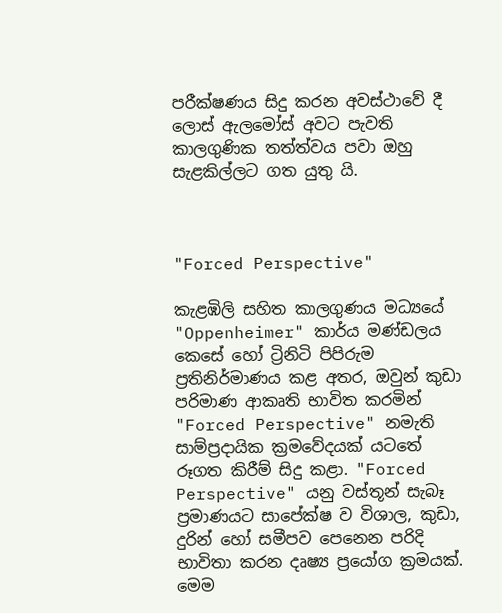පරීක්ෂණය සිදු කරන අවස්ථාවේ දී ලොස් ඇලමෝස් අවට පැවති කාලගුණික තත්ත්වය පවා ඔහු සැළකිල්ලට ගත යුතු යි.



"Forced Perspective"

කැළඹිලි සහිත කාලගුණය මධ්‍යයේ "Oppenheimer" කාර්ය මණ්ඩලය කෙසේ හෝ ට්‍රිනිටි පිපිරුම ප්‍රතිනිර්මාණය කළ අතර, ඔවුන් කුඩා පරිමාණ ආකෘති භාවිත කරමින් "Forced Perspective" නමැති සාම්ප්‍රදායික ක්‍රමවේදයක් යටතේ රූගත කිරීම් සිදු කළා. "Forced Perspective" යනු වස්තූන් සැබෑ ප්‍රමාණයට සාපේක්ෂ ව විශාල, කුඩා, දුරින් හෝ සමීපව පෙනෙන පරිදි භාවිතා කරන දෘෂ්‍ය ප්‍රයෝග ක්‍රමයක්. මෙම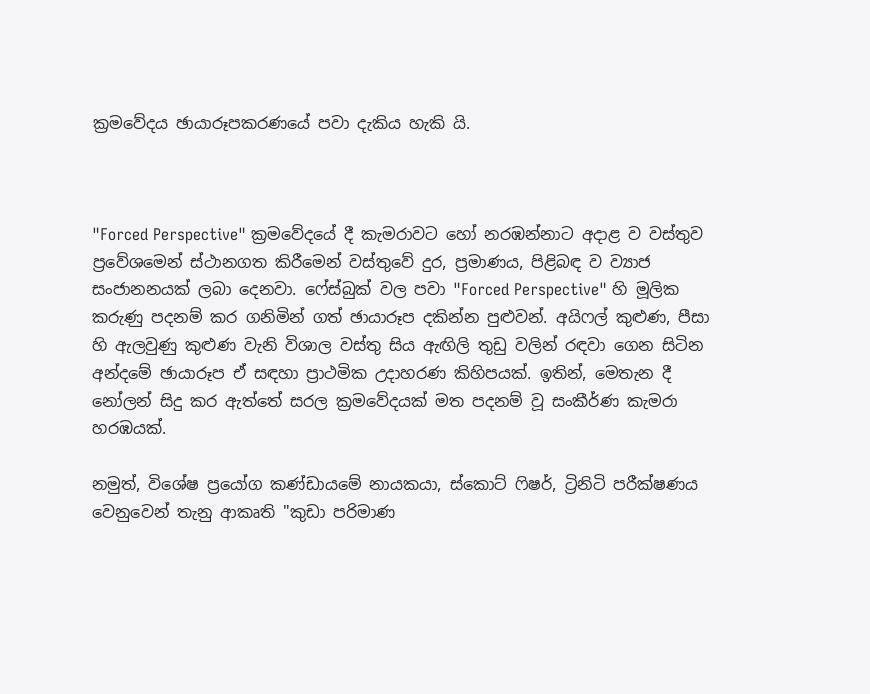ක්‍රමවේදය ඡායාරූපකරණයේ පවා දැකිය හැකි යි.



"Forced Perspective" ක්‍රමවේදයේ දී කැමරාවට හෝ නරඹන්නාට අදාළ ව වස්තුව ප්‍රවේශමෙන් ස්ථානගත කිරීමෙන් වස්තුවේ දුර, ප්‍රමාණය, පිළිබඳ ව ව්‍යාජ සංජානනයක් ලබා දෙනවා. ෆේස්බුක් වල පවා "Forced Perspective" හි මූලික කරුණු පදනම් කර ගනිමින් ගත් ඡායාරූප දකින්න පුළුවන්. අයිෆල් කුළුණ, පීසා හි ඇලවුණු කුළුණ වැනි විශාල වස්තු සිය ඇඟිලි තුඩු වලින් රඳවා ගෙන සිටින අන්දමේ ඡායාරූප ඒ සඳහා ප්‍රාථමික උදාහරණ කිහිපයක්. ඉතින්, මෙතැන දී නෝලන් සිදු කර ඇත්තේ සරල ක්‍රමවේදයක් මත පදනම් වූ සංකීර්ණ කැමරා හරඹයක්.

නමුත්, විශේෂ ප්‍රයෝග කණ්ඩායමේ නායකයා, ස්කොට් ෆිෂර්, ට්‍රිනිටි පරීක්ෂණය වෙනුවෙන් තැනු ආකෘති "කුඩා පරිමාණ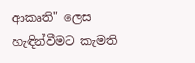ආකෘති" ලෙස හැඳින්වීමට කැමති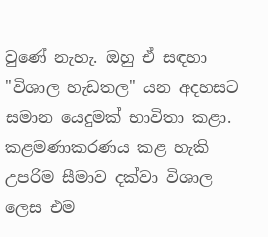වුණේ නැහැ. ඔහු ඒ සඳහා "විශාල හැඩතල" යන අදහසට සමාන යෙදුමක් භාවිතා කළා. කළමණාකරණය කළ හැකි උපරිම සීමාව දක්වා විශාල ලෙස එම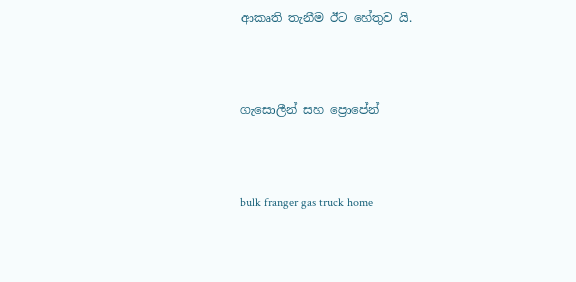ආකෘති තැනීම ඊට හේතුව යි.



ගැසොලීන් සහ ප්‍රොපේන්



bulk franger gas truck home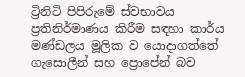ට්‍රිනිටි පිපිරුමේ ස්වභාවය ප්‍රතිනිර්මාණය කිරීම සඳහා කාර්ය මණ්ඩලය මූලික ව යොදාගත්තේ ගැසොලීන් සහ ප්‍රොපේන් බව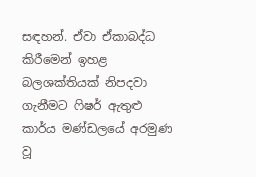සඳහන්. ඒවා ඒකාබද්ධ කිරීමෙන් ඉහළ බලශක්තියක් නිපදවා ගැනීමට ෆිෂර් ඇතුළු කාර්ය මණ්ඩලයේ අරමුණ වූ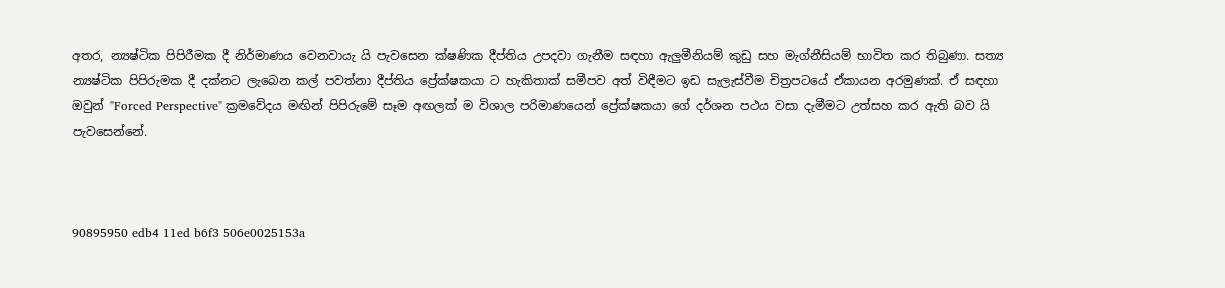අතර, න්‍යෂ්ටික පිපිරීමක දී නිර්මාණය වෙනවායැ යි පැවසෙන ක්ෂණික දීප්තිය උපදවා ගැනීම සඳහා ඇලුමීනියම් කුඩු සහ මැග්නීසියම් භාවිත කර තිබුණා. සත්‍ය න්‍යෂ්ටික පිපිරුමක දී දක්නට ලැබෙන කල් පවත්නා දීප්තිය ප්‍රේක්ෂකයා ට හැකිතාක් සමීපව අත් විඳීමට ඉඩ සැලැස්වීම චිත්‍රපටයේ ඒකායන අරමුණක්. ඒ සඳහා ඔවුන් "Forced Perspective" ක්‍රමවේදය මඟින් පිපිරුමේ සෑම අඟලක් ම විශාල පරිමාණයෙන් ප්‍රේක්ෂකයා ගේ දර්ශන පථය වසා දැමීමට උත්සහ කර ඇති බව යි පැවසෙන්නේ.



90895950 edb4 11ed b6f3 506e0025153a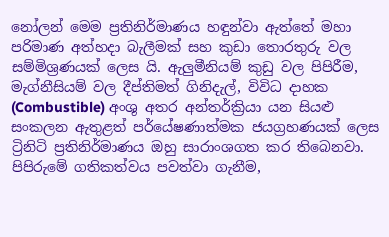නෝලන් මෙම ප්‍රතිනිර්මාණය හඳුන්වා ඇත්තේ මහා පරිමාණ අත්හදා බැලීමක් සහ කුඩා තොරතුරු වල සම්මිශ්‍රණයක් ලෙස යි. ඇලුමීනියම් කුඩු වල පිපිරීම, මැග්නීසියම් වල දීප්තිමත් ගිනිදැල්, විවිධ දාහක (Combustible) අංශු අතර අන්තර්ක්‍රියා යන සියළු සංකලන ඇතුළත් පර්යේෂණාත්මක ජයග්‍රහණයක් ලෙස ට්‍රිනිටි ප්‍රතිනිර්මාණය ඔහු සාරාංශගත කර තිබෙනවා. පිපිරුමේ ගතිකත්වය පවත්වා ගැනීම,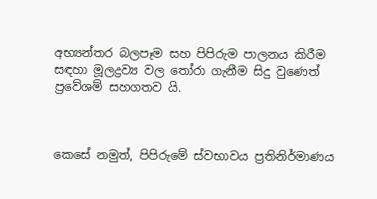අභ්‍යන්තර බලපෑම සහ පිපිරුම පාලනය කිරීම සඳහා මූලද්‍රව්‍ය වල තෝරා ගැනීම සිදු වුණෙත් ප්‍රවේශම් සහගතව යි.



කෙසේ නමුත්, පිපිරුමේ ස්වභාවය ප්‍රතිනිර්මාණය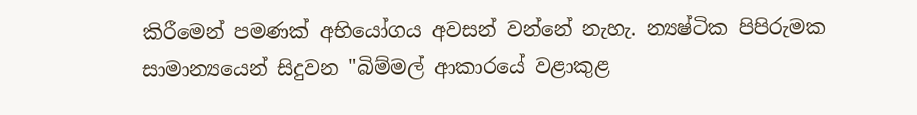කිරීමෙන් පමණක් අභියෝගය අවසන් වන්නේ නැහැ. න්‍යෂ්ටික පිපිරුමක සාමාන්‍යයෙන් සිදුවන "බිම්මල් ආකාරයේ වළාකුළ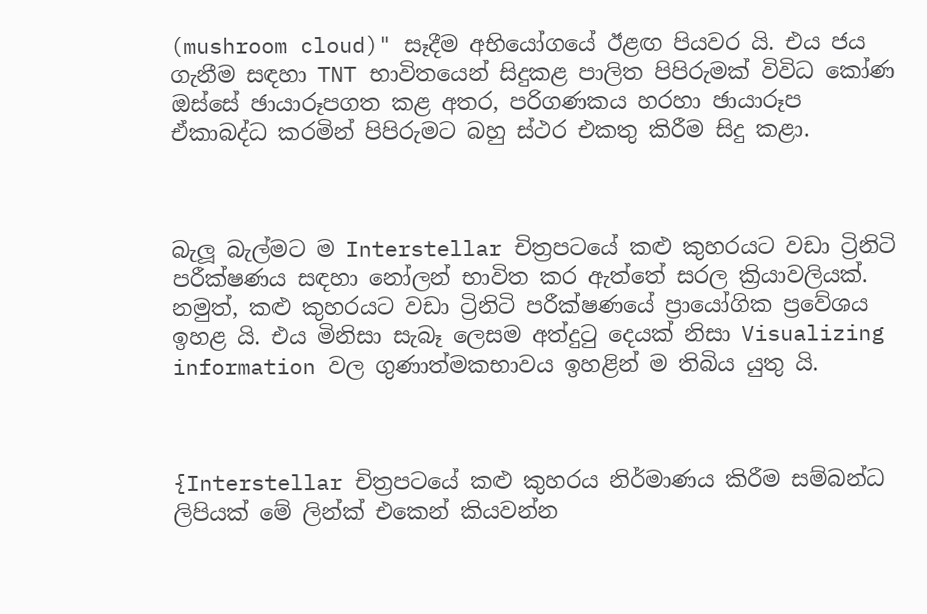(mushroom cloud)" සෑදීම අභියෝගයේ ඊළඟ පියවර යි. එය ජය ගැනීම සඳහා TNT භාවිතයෙන් සිදුකළ පාලිත පිපිරුමක් විවිධ කෝණ ඔස්සේ ඡායාරූපගත කළ අතර, පරිගණකය හරහා ඡායාරූප ඒකාබද්ධ කරමින් පිපිරුමට බහු ස්ථර එකතු කිරීම සිදු කළා.



බැලූ බැල්මට ම Interstellar චිත්‍රපටයේ කළු කුහරයට වඩා ට්‍රිනිටි පරීක්ෂණය සඳහා නෝලන් භාවිත කර ඇත්තේ සරල ක්‍රියාවලියක්. නමුත්, කළු කුහරයට වඩා ට්‍රිනිටි පරීක්ෂණයේ ප්‍රායෝගික ප්‍රවේශය ඉහළ යි. එය මිනිසා සැබෑ ලෙසම අත්දුටු දෙයක් නිසා Visualizing information වල ගුණාත්මකභාවය ඉහළින් ම තිබිය යුතු යි.



{Interstellar චිත්‍රපටයේ කළු කුහරය නිර්මාණය කිරීම සම්බන්ධ ලිපියක් මේ ලින්ක් එකෙන් කියවන්න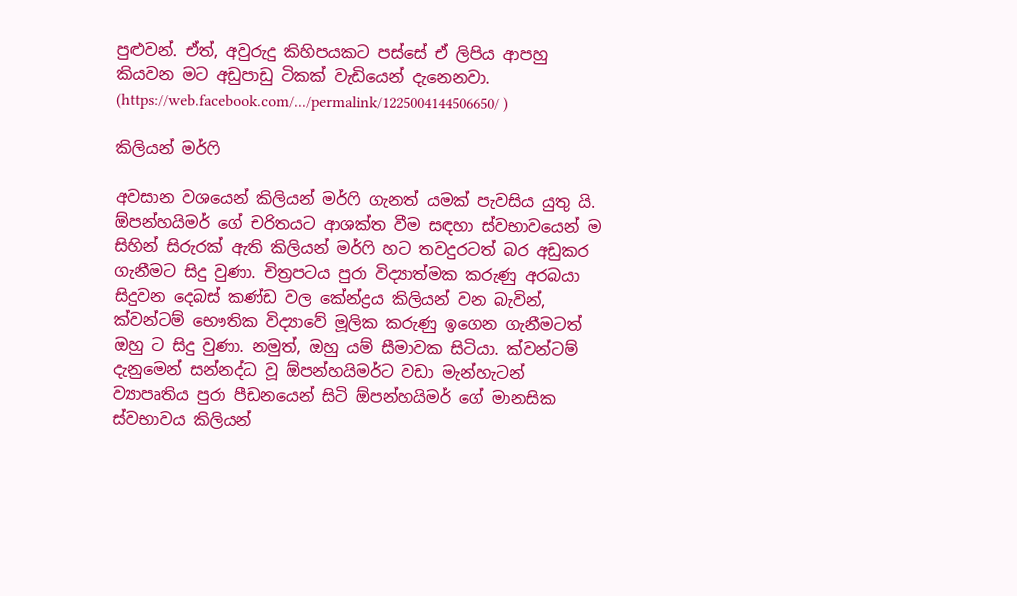පුළුවන්. ඒත්, අවුරුදු කිහිපයකට පස්සේ ඒ ලිපිය ආපහු කියවන මට අඩුපාඩු ටිකක් වැඩියෙන් දැනෙනවා. (https://web.facebook.com/.../permalink/1225004144506650/ )

කිලියන් මර්ෆි

අවසාන වශයෙන් කිලියන් මර්ෆි ගැනත් යමක් පැවසිය යුතු යි. ඕපන්හයිමර් ගේ චරිතයට ආශක්ත වීම සඳහා ස්වභාවයෙන් ම සිහින් සිරුරක් ඇති කිලියන් මර්ෆි හට තවදුරටත් බර අඩුකර ගැනීමට සිදු වුණා. චිත්‍රපටය පුරා විද්‍යාත්මක කරුණු අරබයා සිදුවන දෙබස් කණ්ඩ වල කේන්ද්‍රය කිලියන් වන බැවින්, ක්වන්ටම් භෞතික විද්‍යාවේ මූලික කරුණු ඉගෙන ගැනීමටත් ඔහු ට සිදු වුණා. නමුත්, ඔහු යම් සීමාවක සිටියා. ක්වන්ටම් දැනුමෙන් සන්නද්ධ වූ ඕපන්හයිමර්ට වඩා මැන්හැටන් ව්‍යාපෘතිය පුරා පීඩනයෙන් සිටි ඕපන්හයිමර් ගේ මානසික ස්වභාවය කිලියන්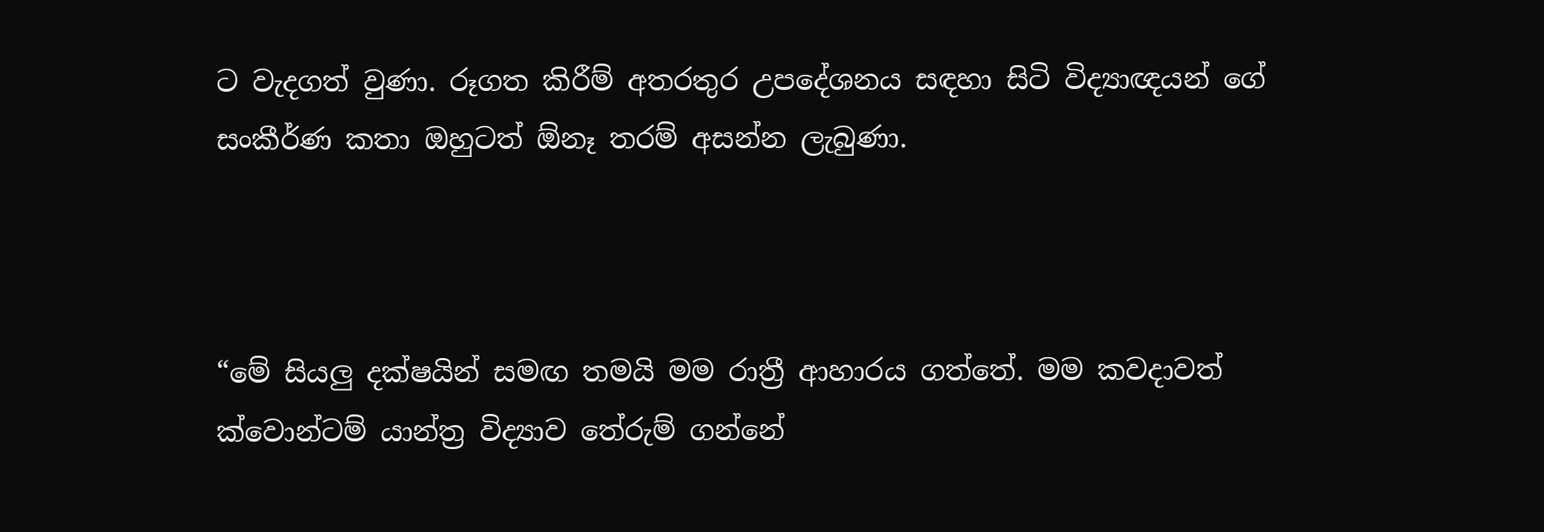ට වැදගත් වුණා. රූගත කිරීම් අතරතුර උපදේශනය සඳහා සිටි විද්‍යාඥයන් ගේ සංකීර්ණ කතා ඔහුටත් ඕනෑ තරම් අසන්න ලැබුණා.



“මේ සියලු දක්ෂයින් සමඟ තමයි මම රාත්‍රී ආහාරය ගත්තේ. මම කවදාවත් ක්වොන්ටම් යාන්ත්‍ර විද්‍යාව තේරුම් ගන්නේ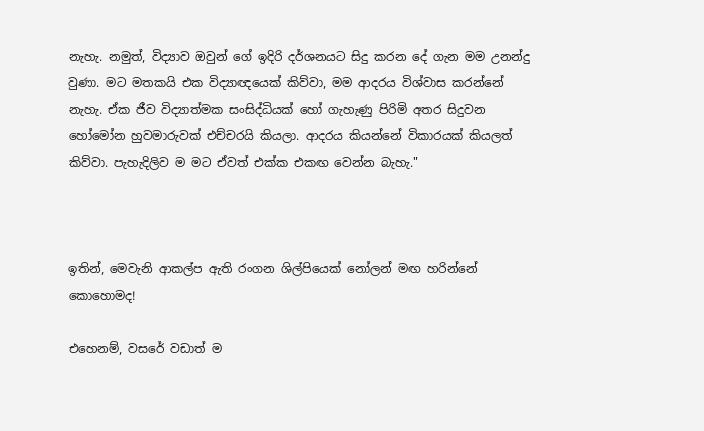නැහැ. නමුත්, විද්‍යාව ඔවුන් ගේ ඉදිරි දර්ශනයට සිදු කරන දේ ගැන මම උනන්දු වුණා. මට මතකයි එක විද්‍යාඥයෙක් කිව්වා, මම ආදරය විශ්වාස කරන්නේ නැහැ. ඒක ජීව විද්‍යාත්මක සංසිද්ධියක් හෝ ගැහැණු පිරිමි අතර සිදුවන හෝමෝන හුවමාරුවක් එච්චරයි කියලා. ආදරය කියන්නේ විකාරයක් කියලත් කිව්වා. පැහැදිලිව ම මට ඒවත් එක්ක එකඟ වෙන්න බැහැ."



ඉතින්, මෙවැනි ආකල්ප ඇති රංගන ශිල්පියෙක් නෝලන් මඟ හරින්නේ කොහොමද!

එහෙනම්, වසරේ වඩාත් ම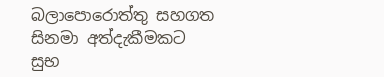බලාපොරොත්තු සහගත සිනමා අත්දැකීමකට සුභ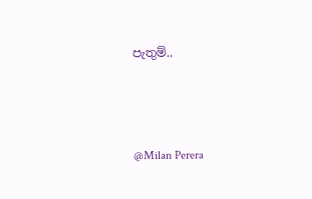පැතුම්..



@Milan Perera